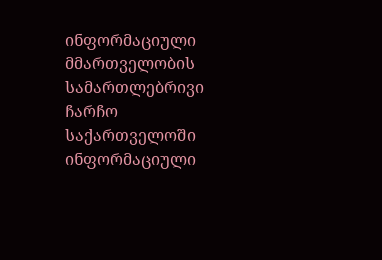ინფორმაციული მმართველობის სამართლებრივი ჩარჩო საქართველოში
ინფორმაციული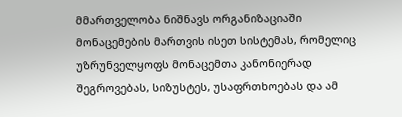მმართველობა ნიშნავს ორგანიზაციაში მონაცემების მართვის ისეთ სისტემას, რომელიც უზრუნველყოფს მონაცემთა კანონიერად შეგროვებას, სიზუსტეს, უსაფრთხოებას და ამ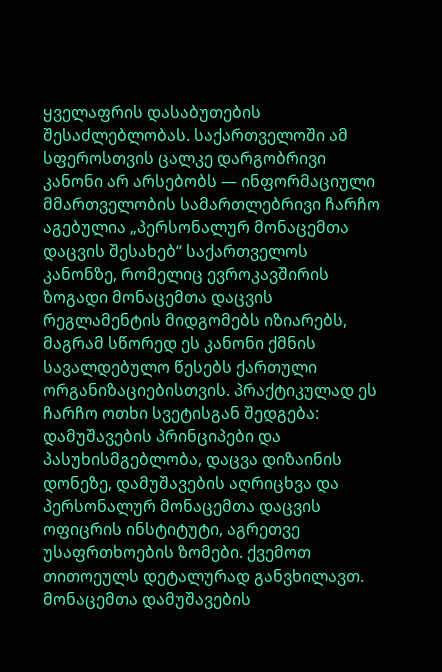ყველაფრის დასაბუთების შესაძლებლობას. საქართველოში ამ სფეროსთვის ცალკე დარგობრივი კანონი არ არსებობს — ინფორმაციული მმართველობის სამართლებრივი ჩარჩო აგებულია „პერსონალურ მონაცემთა დაცვის შესახებ“ საქართველოს კანონზე, რომელიც ევროკავშირის ზოგადი მონაცემთა დაცვის რეგლამენტის მიდგომებს იზიარებს, მაგრამ სწორედ ეს კანონი ქმნის სავალდებულო წესებს ქართული ორგანიზაციებისთვის. პრაქტიკულად ეს ჩარჩო ოთხი სვეტისგან შედგება: დამუშავების პრინციპები და პასუხისმგებლობა, დაცვა დიზაინის დონეზე, დამუშავების აღრიცხვა და პერსონალურ მონაცემთა დაცვის ოფიცრის ინსტიტუტი, აგრეთვე უსაფრთხოების ზომები. ქვემოთ თითოეულს დეტალურად განვხილავთ.
მონაცემთა დამუშავების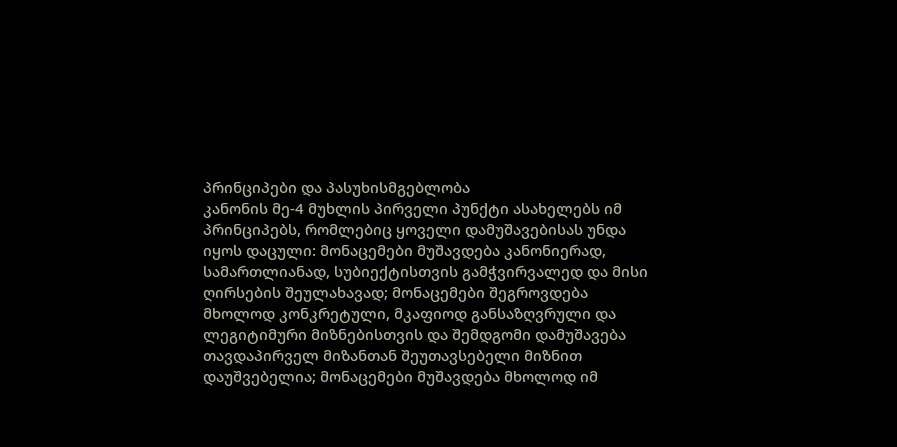პრინციპები და პასუხისმგებლობა
კანონის მე-4 მუხლის პირველი პუნქტი ასახელებს იმ პრინციპებს, რომლებიც ყოველი დამუშავებისას უნდა იყოს დაცული: მონაცემები მუშავდება კანონიერად, სამართლიანად, სუბიექტისთვის გამჭვირვალედ და მისი ღირსების შეულახავად; მონაცემები შეგროვდება მხოლოდ კონკრეტული, მკაფიოდ განსაზღვრული და ლეგიტიმური მიზნებისთვის და შემდგომი დამუშავება თავდაპირველ მიზანთან შეუთავსებელი მიზნით დაუშვებელია; მონაცემები მუშავდება მხოლოდ იმ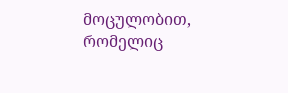მოცულობით, რომელიც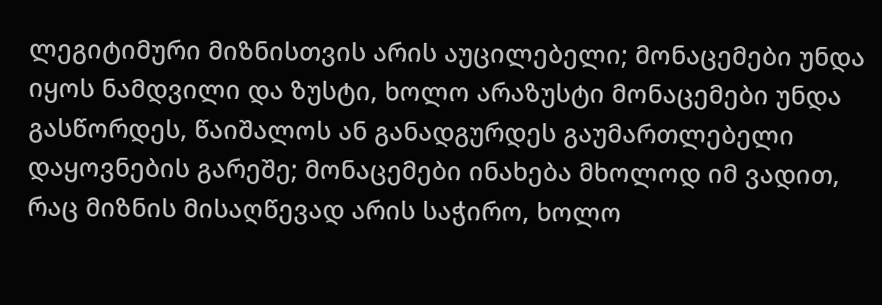ლეგიტიმური მიზნისთვის არის აუცილებელი; მონაცემები უნდა იყოს ნამდვილი და ზუსტი, ხოლო არაზუსტი მონაცემები უნდა გასწორდეს, წაიშალოს ან განადგურდეს გაუმართლებელი დაყოვნების გარეშე; მონაცემები ინახება მხოლოდ იმ ვადით, რაც მიზნის მისაღწევად არის საჭირო, ხოლო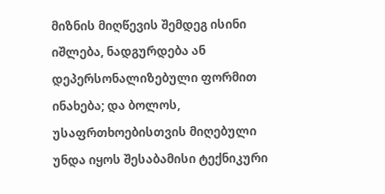მიზნის მიღწევის შემდეგ ისინი იშლება, ნადგურდება ან დეპერსონალიზებული ფორმით ინახება; და ბოლოს, უსაფრთხოებისთვის მიღებული უნდა იყოს შესაბამისი ტექნიკური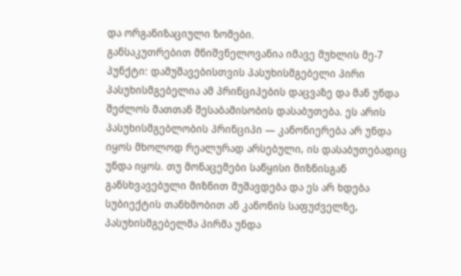და ორგანიზაციული ზომები.
განსაკუთრებით მნიშვნელოვანია იმავე მუხლის მე-7 პუნქტი: დამუშავებისთვის პასუხისმგებელი პირი პასუხისმგებელია ამ პრინციპების დაცვაზე და მან უნდა შეძლოს მათთან შესაბამისობის დასაბუთება. ეს არის პასუხისმგებლობის პრინციპი — კანონიერება არ უნდა იყოს მხოლოდ რეალურად არსებული, ის დასაბუთებადიც უნდა იყოს. თუ მონაცემები საწყისი მიზნისგან განსხვავებული მიზნით მუშავდება და ეს არ ხდება სუბიექტის თანხმობით ან კანონის საფუძველზე, პასუხისმგებელმა პირმა უნდა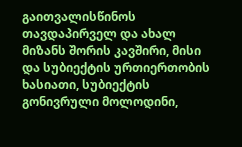გაითვალისწინოს თავდაპირველ და ახალ მიზანს შორის კავშირი, მისი და სუბიექტის ურთიერთობის ხასიათი, სუბიექტის გონივრული მოლოდინი,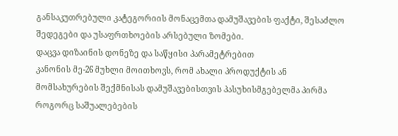განსაკუთრებული კატეგორიის მონაცემთა დამუშავების ფაქტი, შესაძლო შედეგები და უსაფრთხოების არსებული ზომები.
დაცვა დიზაინის დონეზე და საწყისი პარამეტრებით
კანონის მე-26 მუხლი მოითხოვს, რომ ახალი პროდუქტის ან მომსახურების შექმნისას დამუშავებისთვის პასუხისმგებელმა პირმა როგორც საშუალებების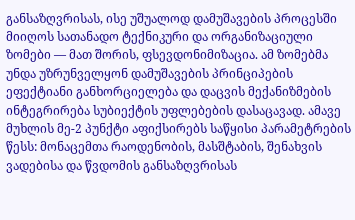განსაზღვრისას, ისე უშუალოდ დამუშავების პროცესში მიიღოს სათანადო ტექნიკური და ორგანიზაციული ზომები — მათ შორის, ფსევდონიმიზაცია. ამ ზომებმა უნდა უზრუნველყონ დამუშავების პრინციპების ეფექტიანი განხორციელება და დაცვის მექანიზმების ინტეგრირება სუბიექტის უფლებების დასაცავად. ამავე მუხლის მე-2 პუნქტი აფიქსირებს საწყისი პარამეტრების წესს: მონაცემთა რაოდენობის, მასშტაბის, შენახვის ვადებისა და წვდომის განსაზღვრისას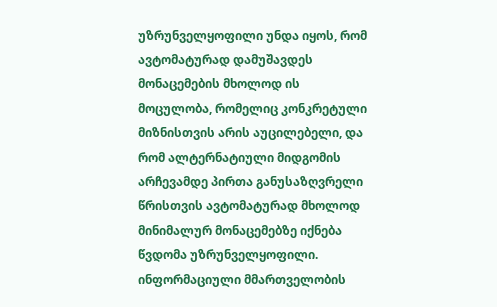უზრუნველყოფილი უნდა იყოს, რომ ავტომატურად დამუშავდეს მონაცემების მხოლოდ ის მოცულობა, რომელიც კონკრეტული მიზნისთვის არის აუცილებელი, და რომ ალტერნატიული მიდგომის არჩევამდე პირთა განუსაზღვრელი წრისთვის ავტომატურად მხოლოდ მინიმალურ მონაცემებზე იქნება წვდომა უზრუნველყოფილი. ინფორმაციული მმართველობის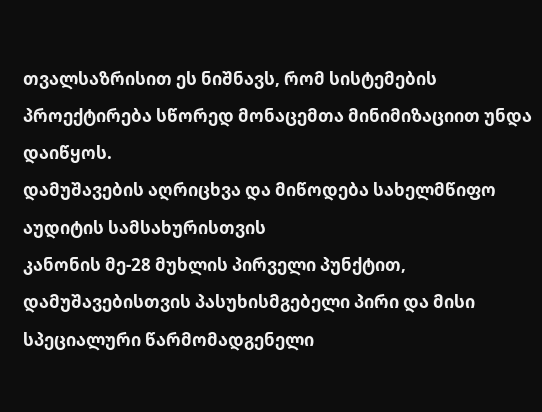თვალსაზრისით ეს ნიშნავს, რომ სისტემების პროექტირება სწორედ მონაცემთა მინიმიზაციით უნდა დაიწყოს.
დამუშავების აღრიცხვა და მიწოდება სახელმწიფო აუდიტის სამსახურისთვის
კანონის მე-28 მუხლის პირველი პუნქტით, დამუშავებისთვის პასუხისმგებელი პირი და მისი სპეციალური წარმომადგენელი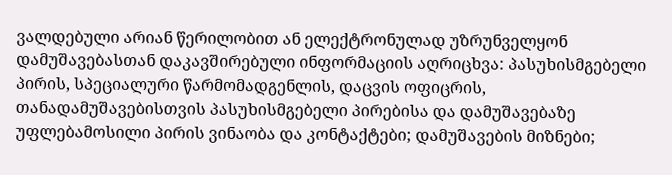ვალდებული არიან წერილობით ან ელექტრონულად უზრუნველყონ დამუშავებასთან დაკავშირებული ინფორმაციის აღრიცხვა: პასუხისმგებელი პირის, სპეციალური წარმომადგენლის, დაცვის ოფიცრის, თანადამუშავებისთვის პასუხისმგებელი პირებისა და დამუშავებაზე უფლებამოსილი პირის ვინაობა და კონტაქტები; დამუშავების მიზნები;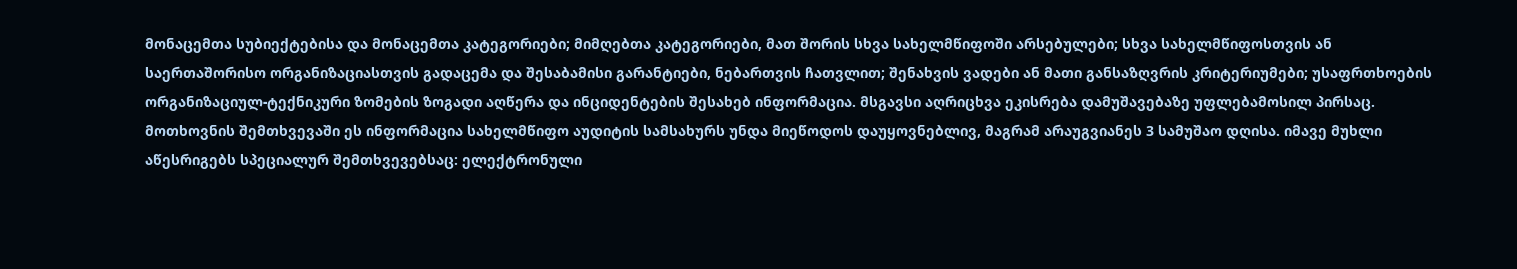მონაცემთა სუბიექტებისა და მონაცემთა კატეგორიები; მიმღებთა კატეგორიები, მათ შორის სხვა სახელმწიფოში არსებულები; სხვა სახელმწიფოსთვის ან საერთაშორისო ორგანიზაციასთვის გადაცემა და შესაბამისი გარანტიები, ნებართვის ჩათვლით; შენახვის ვადები ან მათი განსაზღვრის კრიტერიუმები; უსაფრთხოების ორგანიზაციულ-ტექნიკური ზომების ზოგადი აღწერა და ინციდენტების შესახებ ინფორმაცია. მსგავსი აღრიცხვა ეკისრება დამუშავებაზე უფლებამოსილ პირსაც. მოთხოვნის შემთხვევაში ეს ინფორმაცია სახელმწიფო აუდიტის სამსახურს უნდა მიეწოდოს დაუყოვნებლივ, მაგრამ არაუგვიანეს 3 სამუშაო დღისა. იმავე მუხლი აწესრიგებს სპეციალურ შემთხვევებსაც: ელექტრონული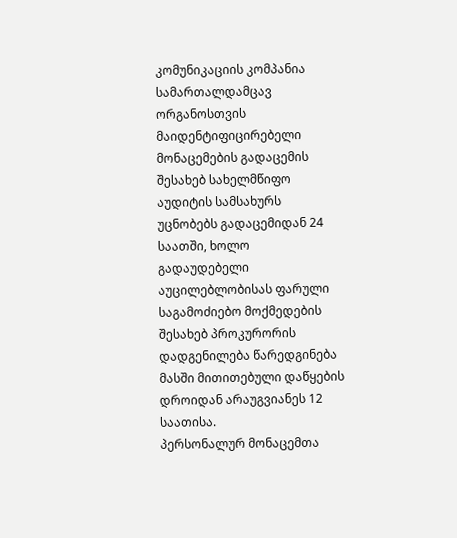კომუნიკაციის კომპანია სამართალდამცავ ორგანოსთვის მაიდენტიფიცირებელი მონაცემების გადაცემის შესახებ სახელმწიფო აუდიტის სამსახურს უცნობებს გადაცემიდან 24 საათში, ხოლო გადაუდებელი აუცილებლობისას ფარული საგამოძიებო მოქმედების შესახებ პროკურორის დადგენილება წარედგინება მასში მითითებული დაწყების დროიდან არაუგვიანეს 12 საათისა.
პერსონალურ მონაცემთა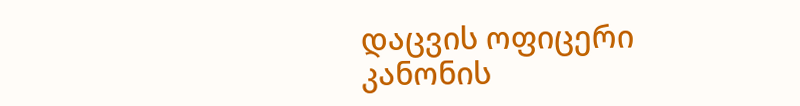დაცვის ოფიცერი
კანონის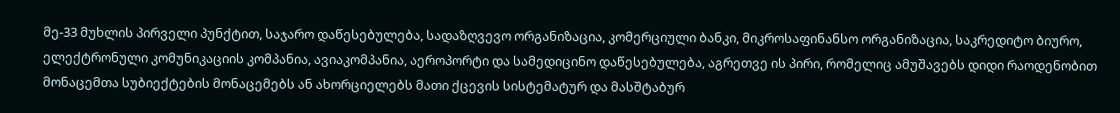მე-33 მუხლის პირველი პუნქტით, საჯარო დაწესებულება, სადაზღვევო ორგანიზაცია, კომერციული ბანკი, მიკროსაფინანსო ორგანიზაცია, საკრედიტო ბიურო, ელექტრონული კომუნიკაციის კომპანია, ავიაკომპანია, აეროპორტი და სამედიცინო დაწესებულება, აგრეთვე ის პირი, რომელიც ამუშავებს დიდი რაოდენობით მონაცემთა სუბიექტების მონაცემებს ან ახორციელებს მათი ქცევის სისტემატურ და მასშტაბურ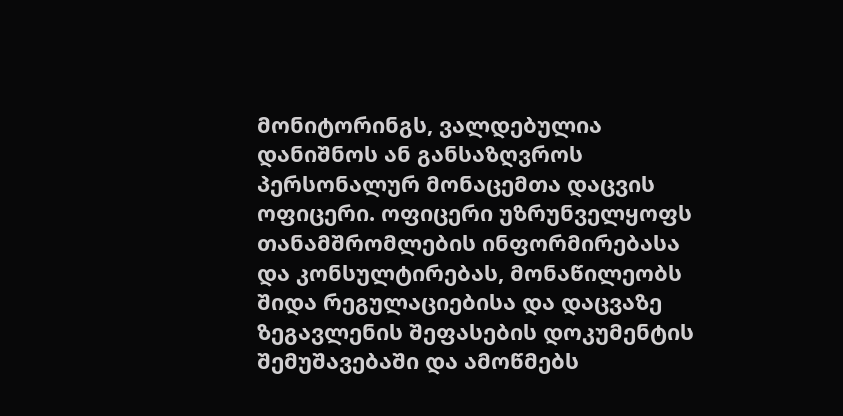მონიტორინგს, ვალდებულია დანიშნოს ან განსაზღვროს პერსონალურ მონაცემთა დაცვის ოფიცერი. ოფიცერი უზრუნველყოფს თანამშრომლების ინფორმირებასა და კონსულტირებას, მონაწილეობს შიდა რეგულაციებისა და დაცვაზე ზეგავლენის შეფასების დოკუმენტის შემუშავებაში და ამოწმებს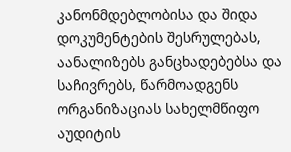კანონმდებლობისა და შიდა დოკუმენტების შესრულებას, აანალიზებს განცხადებებსა და საჩივრებს, წარმოადგენს ორგანიზაციას სახელმწიფო აუდიტის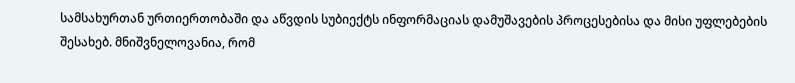სამსახურთან ურთიერთობაში და აწვდის სუბიექტს ინფორმაციას დამუშავების პროცესებისა და მისი უფლებების შესახებ. მნიშვნელოვანია, რომ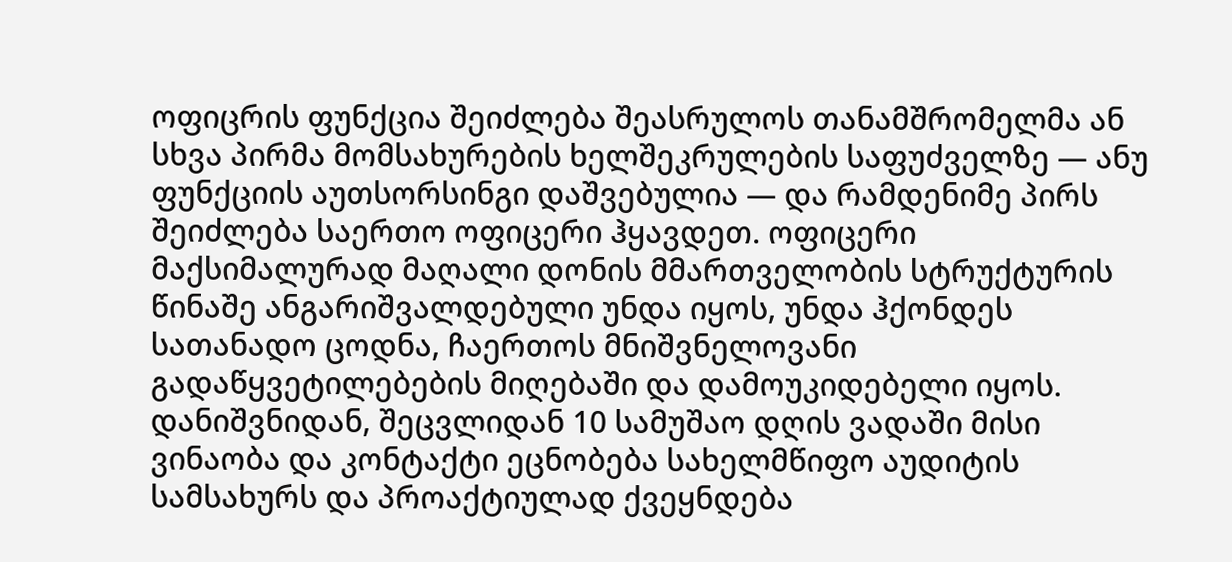ოფიცრის ფუნქცია შეიძლება შეასრულოს თანამშრომელმა ან სხვა პირმა მომსახურების ხელშეკრულების საფუძველზე — ანუ ფუნქციის აუთსორსინგი დაშვებულია — და რამდენიმე პირს შეიძლება საერთო ოფიცერი ჰყავდეთ. ოფიცერი მაქსიმალურად მაღალი დონის მმართველობის სტრუქტურის წინაშე ანგარიშვალდებული უნდა იყოს, უნდა ჰქონდეს სათანადო ცოდნა, ჩაერთოს მნიშვნელოვანი გადაწყვეტილებების მიღებაში და დამოუკიდებელი იყოს. დანიშვნიდან, შეცვლიდან 10 სამუშაო დღის ვადაში მისი ვინაობა და კონტაქტი ეცნობება სახელმწიფო აუდიტის სამსახურს და პროაქტიულად ქვეყნდება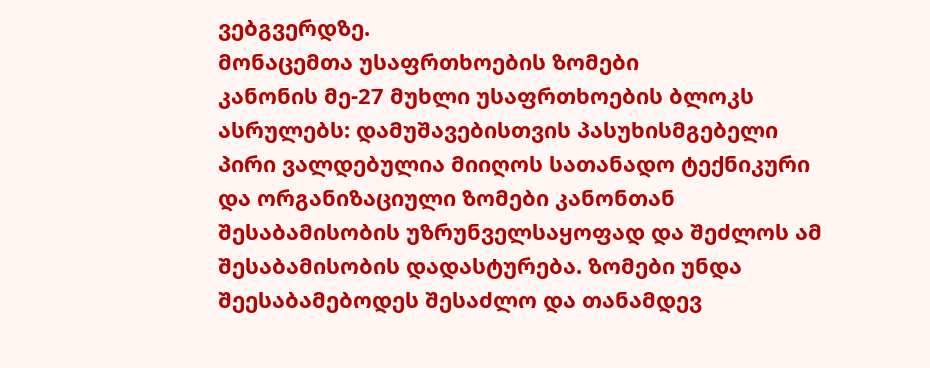ვებგვერდზე.
მონაცემთა უსაფრთხოების ზომები
კანონის მე-27 მუხლი უსაფრთხოების ბლოკს ასრულებს: დამუშავებისთვის პასუხისმგებელი პირი ვალდებულია მიიღოს სათანადო ტექნიკური და ორგანიზაციული ზომები კანონთან შესაბამისობის უზრუნველსაყოფად და შეძლოს ამ შესაბამისობის დადასტურება. ზომები უნდა შეესაბამებოდეს შესაძლო და თანამდევ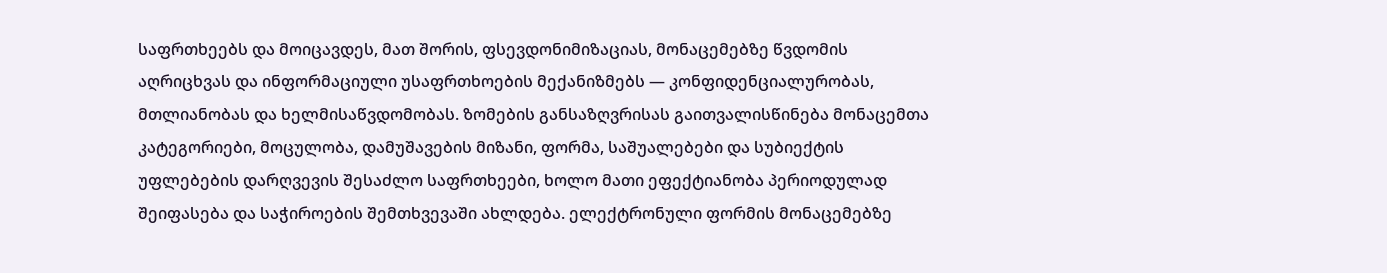საფრთხეებს და მოიცავდეს, მათ შორის, ფსევდონიმიზაციას, მონაცემებზე წვდომის აღრიცხვას და ინფორმაციული უსაფრთხოების მექანიზმებს — კონფიდენციალურობას, მთლიანობას და ხელმისაწვდომობას. ზომების განსაზღვრისას გაითვალისწინება მონაცემთა კატეგორიები, მოცულობა, დამუშავების მიზანი, ფორმა, საშუალებები და სუბიექტის უფლებების დარღვევის შესაძლო საფრთხეები, ხოლო მათი ეფექტიანობა პერიოდულად შეიფასება და საჭიროების შემთხვევაში ახლდება. ელექტრონული ფორმის მონაცემებზე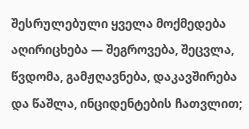შესრულებული ყველა მოქმედება აღირიცხება — შეგროვება, შეცვლა, წვდომა, გამჟღავნება, დაკავშირება და წაშლა, ინციდენტების ჩათვლით;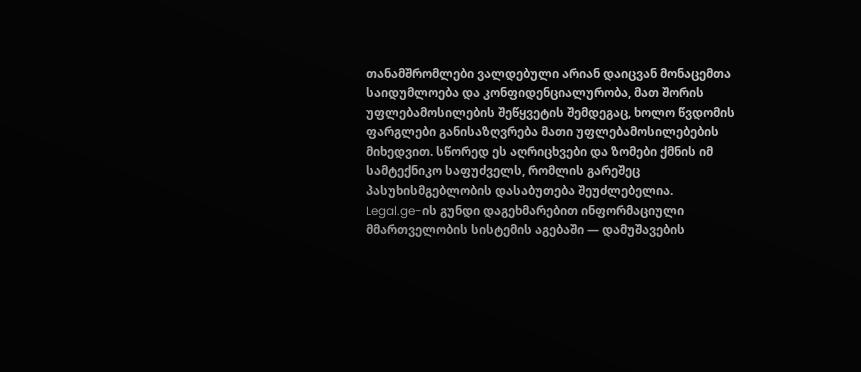თანამშრომლები ვალდებული არიან დაიცვან მონაცემთა საიდუმლოება და კონფიდენციალურობა, მათ შორის უფლებამოსილების შეწყვეტის შემდეგაც, ხოლო წვდომის ფარგლები განისაზღვრება მათი უფლებამოსილებების მიხედვით. სწორედ ეს აღრიცხვები და ზომები ქმნის იმ სამტექნიკო საფუძველს, რომლის გარეშეც პასუხისმგებლობის დასაბუთება შეუძლებელია.
Legal.ge-ის გუნდი დაგეხმარებით ინფორმაციული მმართველობის სისტემის აგებაში — დამუშავების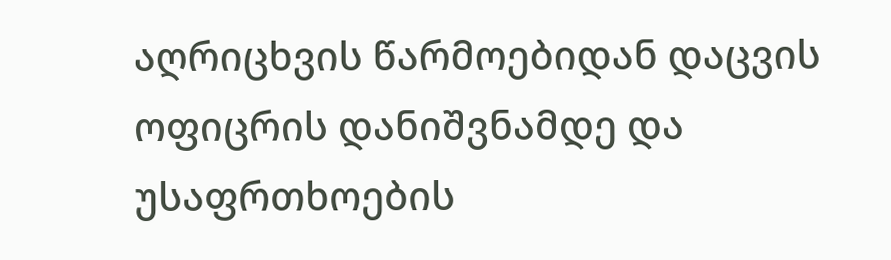აღრიცხვის წარმოებიდან დაცვის ოფიცრის დანიშვნამდე და უსაფრთხოების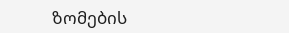ზომების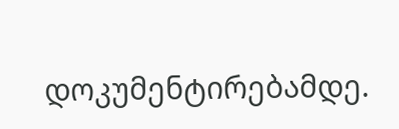დოკუმენტირებამდე.